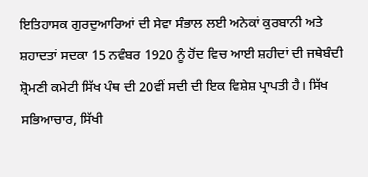ਇਤਿਹਾਸਕ ਗੁਰਦੁਆਰਿਆਂ ਦੀ ਸੇਵਾ ਸੰਭਾਲ ਲਈ ਅਨੇਕਾਂ ਕੁਰਬਾਨੀ ਅਤੇ ਸ਼ਹਾਦਤਾਂ ਸਦਕਾ 15 ਨਵੰਬਰ 1920 ਨੂੰ ਹੋਂਦ ਵਿਚ ਆਈ ਸ਼ਹੀਦਾਂ ਦੀ ਜਥੇਬੰਦੀ ਸ਼੍ਰੋਮਣੀ ਕਮੇਟੀ ਸਿੱਖ ਪੰਥ ਦੀ 20ਵੀਂ ਸਦੀ ਦੀ ਇਕ ਵਿਸ਼ੇਸ਼ ਪ੍ਰਾਪਤੀ ਹੈ। ਸਿੱਖ ਸਭਿਆਚਾਰ, ਸਿੱਖੀ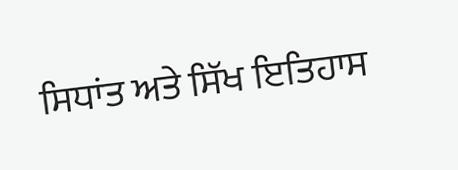ਸਿਧਾਂਤ ਅਤੇ ਸਿੱਖ ਇਤਿਹਾਸ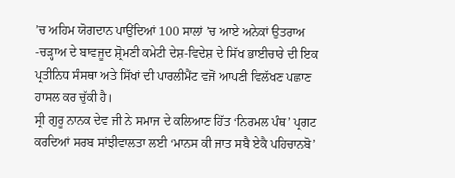’ਚ ਅਹਿਮ ਯੋਗਦਾਨ ਪਾਉਂਦਿਆਂ 100 ਸਾਲਾਂ ’ਚ ਆਏ ਅਨੇਕਾਂ ਉਤਰਾਅ -ਚੜ੍ਹਾਅ ਦੇ ਬਾਵਜੂਦ ਸ਼੍ਰੋਮਣੀ ਕਮੇਟੀ ਦੇਸ਼-ਵਿਦੇਸ਼ ਦੇ ਸਿੱਖ ਭਾਈਚਾਰੇ ਦੀ ਇਕ ਪ੍ਰਤੀਨਿਧ ਸੰਸਥਾ ਅਤੇ ਸਿੱਖਾਂ ਦੀ ਪਾਰਲੀਮੈਂਟ ਵਜੋਂ ਆਪਣੀ ਵਿਲੱਖਣ ਪਛਾਣ ਹਾਸਲ ਕਰ ਚੁੱਕੀ ਹੈ।
ਸ੍ਰੀ ਗੁਰੂ ਨਾਨਕ ਦੇਵ ਜੀ ਨੇ ਸਮਾਜ ਦੇ ਕਲਿਆਣ ਹਿੱਤ ‘ਨਿਰਮਲ ਪੰਥ’ ਪ੍ਰਗਟ ਕਰਦਿਆਂ ਸਰਬ ਸਾਂਝੀਵਾਲਤਾ ਲਈ ‘ਮਾਨਸ ਕੀ ਜਾਤ ਸਬੈ ਏਕੈ ਪਹਿਚਾਨਬੋ’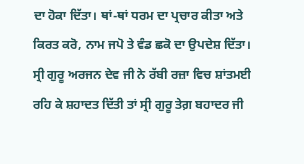ਦਾ ਹੋਕਾ ਦਿੱਤਾ। ਥਾਂ-ਥਾਂ ਧਰਮ ਦਾ ਪ੍ਰਚਾਰ ਕੀਤਾ ਅਤੇ ਕਿਰਤ ਕਰੋ, ਨਾਮ ਜਪੋ ਤੇ ਵੰਡ ਛਕੋ ਦਾ ਉਪਦੇਸ਼ ਦਿੱਤਾ। ਸ੍ਰੀ ਗੁਰੂ ਅਰਜਨ ਦੇਵ ਜੀ ਨੇ ਰੱਬੀ ਰਜ਼ਾ ਵਿਚ ਸ਼ਾਂਤਮਈ ਰਹਿ ਕੇ ਸ਼ਹਾਦਤ ਦਿੱਤੀ ਤਾਂ ਸ੍ਰੀ ਗੁਰੂ ਤੇਗ਼ ਬਹਾਦਰ ਜੀ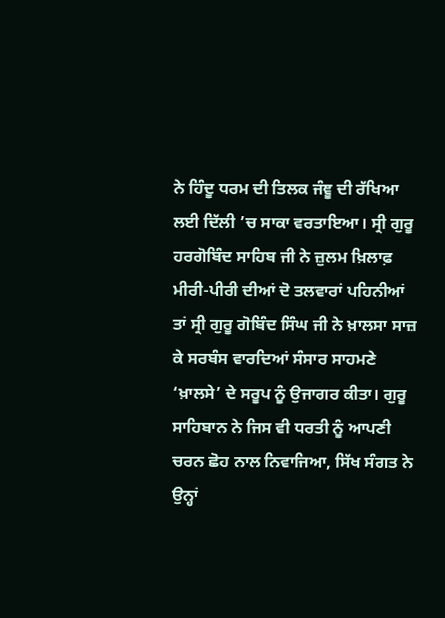ਨੇ ਹਿੰਦੂ ਧਰਮ ਦੀ ਤਿਲਕ ਜੰਞੂ ਦੀ ਰੱਖਿਆ ਲਈ ਦਿੱਲੀ ’ਚ ਸਾਕਾ ਵਰਤਾਇਆ। ਸ੍ਰੀ ਗੁਰੂ ਹਰਗੋਬਿੰਦ ਸਾਹਿਬ ਜੀ ਨੇ ਜ਼ੁਲਮ ਖ਼ਿਲਾਫ਼ ਮੀਰੀ-ਪੀਰੀ ਦੀਆਂ ਦੋ ਤਲਵਾਰਾਂ ਪਹਿਨੀਆਂ ਤਾਂ ਸ੍ਰੀ ਗੁਰੂ ਗੋਬਿੰਦ ਸਿੰਘ ਜੀ ਨੇ ਖ਼ਾਲਸਾ ਸਾਜ਼ ਕੇ ਸਰਬੰਸ ਵਾਰਦਿਆਂ ਸੰਸਾਰ ਸਾਹਮਣੇ ‘ਖ਼ਾਲਸੇ’ ਦੇ ਸਰੂਪ ਨੂੰ ਉਜਾਗਰ ਕੀਤਾ। ਗੁਰੂ ਸਾਹਿਬਾਨ ਨੇ ਜਿਸ ਵੀ ਧਰਤੀ ਨੂੰ ਆਪਣੀ ਚਰਨ ਛੋਹ ਨਾਲ ਨਿਵਾਜਿਆ, ਸਿੱਖ ਸੰਗਤ ਨੇ ਉਨ੍ਹਾਂ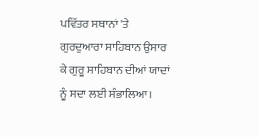ਪਵਿੱਤਰ ਸਥਾਨਾਂ 'ਤੇ ਗੁਰਦੁਆਰਾ ਸਾਹਿਬਾਨ ਉਸਾਰ ਕੇ ਗੁਰੂ ਸਾਹਿਬਾਨ ਦੀਆਂ ਯਾਦਾਂ ਨੂੰ ਸਦਾ ਲਈ ਸੰਭਾਲਿਆ।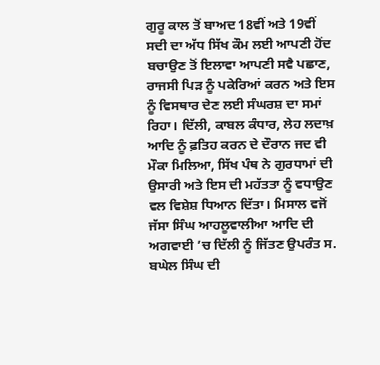ਗੁਰੂ ਕਾਲ ਤੋਂ ਬਾਅਦ 18ਵੀਂ ਅਤੇ 19ਵੀਂ ਸਦੀ ਦਾ ਅੱਧ ਸਿੱਖ ਕੌਮ ਲਈ ਆਪਣੀ ਹੋਂਦ ਬਚਾਉਣ ਤੋਂ ਇਲਾਵਾ ਆਪਣੀ ਸਵੈ ਪਛਾਣ, ਰਾਜਸੀ ਪਿੜ ਨੂੰ ਪਕੇਰਿਆਂ ਕਰਨ ਅਤੇ ਇਸ ਨੂੰ ਵਿਸਥਾਰ ਦੇਣ ਲਈ ਸੰਘਰਸ਼ ਦਾ ਸਮਾਂ ਰਿਹਾ। ਦਿੱਲੀ, ਕਾਬਲ ਕੰਧਾਰ, ਲੇਹ ਲਦਾਖ਼ ਆਦਿ ਨੂੰ ਫ਼ਤਿਹ ਕਰਨ ਦੇ ਦੌਰਾਨ ਜਦ ਵੀ ਮੌਕਾ ਮਿਲਿਆ, ਸਿੱਖ ਪੰਥ ਨੇ ਗੁਰਧਾਮਾਂ ਦੀ ਉਸਾਰੀ ਅਤੇ ਇਸ ਦੀ ਮਹੱਤਤਾ ਨੂੰ ਵਧਾਉਣ ਵਲ ਵਿਸ਼ੇਸ਼ ਧਿਆਨ ਦਿੱਤਾ। ਮਿਸਾਲ ਵਜੋਂ ਜੱਸਾ ਸਿੰਘ ਆਹਲੂਵਾਲੀਆ ਆਦਿ ਦੀ ਅਗਵਾਈ ’ਚ ਦਿੱਲੀ ਨੂੰ ਜਿੱਤਣ ਉਪਰੰਤ ਸ. ਬਘੇਲ ਸਿੰਘ ਦੀ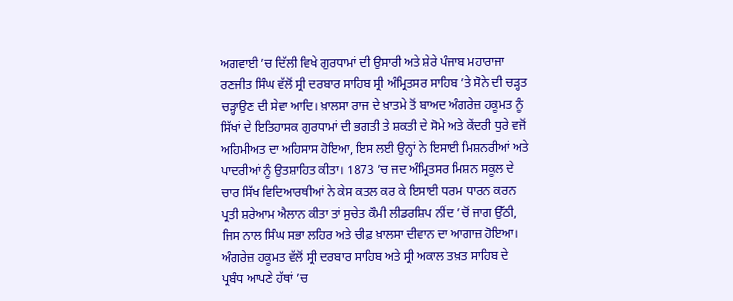ਅਗਵਾਈ ’ਚ ਦਿੱਲੀ ਵਿਖੇ ਗੁਰਧਾਮਾਂ ਦੀ ਉਸਾਰੀ ਅਤੇ ਸ਼ੇਰੇ ਪੰਜਾਬ ਮਹਾਰਾਜਾ ਰਣਜੀਤ ਸਿੰਘ ਵੱਲੋਂ ਸ੍ਰੀ ਦਰਬਾਰ ਸਾਹਿਬ ਸ੍ਰੀ ਅੰਮ੍ਰਿਤਸਰ ਸਾਹਿਬ ’ਤੇ ਸੋਨੇ ਦੀ ਚੜ੍ਹਤ ਚੜ੍ਹਾਉਣ ਦੀ ਸੇਵਾ ਆਦਿ। ਖ਼ਾਲਸਾ ਰਾਜ ਦੇ ਖ਼ਾਤਮੇ ਤੋਂ ਬਾਅਦ ਅੰਗਰੇਜ਼ ਹਕੂਮਤ ਨੂੰ ਸਿੱਖਾਂ ਦੇ ਇਤਿਹਾਸਕ ਗੁਰਧਾਮਾਂ ਦੀ ਭਗਤੀ ਤੇ ਸ਼ਕਤੀ ਦੇ ਸੋਮੇ ਅਤੇ ਕੇਂਦਰੀ ਧੁਰੇ ਵਜੋਂ ਅਹਿਮੀਅਤ ਦਾ ਅਹਿਸਾਸ ਹੋਇਆ, ਇਸ ਲਈ ਉਨ੍ਹਾਂ ਨੇ ਇਸਾਈ ਮਿਸ਼ਨਰੀਆਂ ਅਤੇ ਪਾਦਰੀਆਂ ਨੂੰ ਉਤਸ਼ਾਹਿਤ ਕੀਤਾ। 1873 ’ਚ ਜਦ ਅੰਮ੍ਰਿਤਸਰ ਮਿਸ਼ਨ ਸਕੂਲ ਦੇ ਚਾਰ ਸਿੱਖ ਵਿਦਿਆਰਥੀਆਂ ਨੇ ਕੇਸ ਕਤਲ ਕਰ ਕੇ ਇਸਾਈ ਧਰਮ ਧਾਰਨ ਕਰਨ ਪ੍ਰਤੀ ਸ਼ਰੇਆਮ ਐਲਾਨ ਕੀਤਾ ਤਾਂ ਸੁਚੇਤ ਕੌਮੀ ਲੀਡਰਸ਼ਿਪ ਨੀਂਦ ’ਚੋਂ ਜਾਗ ਉੱਠੀ, ਜਿਸ ਨਾਲ ਸਿੰਘ ਸਭਾ ਲਹਿਰ ਅਤੇ ਚੀਫ਼ ਖ਼ਾਲਸਾ ਦੀਵਾਨ ਦਾ ਆਗਾਜ਼ ਹੋਇਆ। ਅੰਗਰੇਜ਼ ਹਕੂਮਤ ਵੱਲੋਂ ਸ੍ਰੀ ਦਰਬਾਰ ਸਾਹਿਬ ਅਤੇ ਸ੍ਰੀ ਅਕਾਲ ਤਖ਼ਤ ਸਾਹਿਬ ਦੇ ਪ੍ਰਬੰਧ ਆਪਣੇ ਹੱਥਾਂ ’ਚ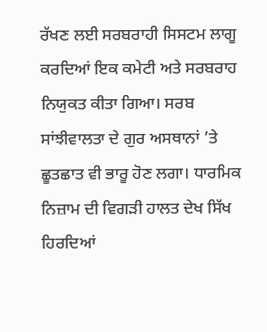ਰੱਖਣ ਲਈ ਸਰਬਰਾਹੀ ਸਿਸਟਮ ਲਾਗੂ ਕਰਦਿਆਂ ਇਕ ਕਮੇਟੀ ਅਤੇ ਸਰਬਰਾਹ ਨਿਯੁਕਤ ਕੀਤਾ ਗਿਆ। ਸਰਬ ਸਾਂਝੀਵਾਲਤਾ ਦੇ ਗੁਰ ਅਸਥਾਨਾਂ ’ਤੇ ਛੂਤਛਾਤ ਵੀ ਭਾਰੂ ਹੋਣ ਲਗਾ। ਧਾਰਮਿਕ ਨਿਜ਼ਾਮ ਦੀ ਵਿਗੜੀ ਹਾਲਤ ਦੇਖ ਸਿੱਖ ਹਿਰਦਿਆਂ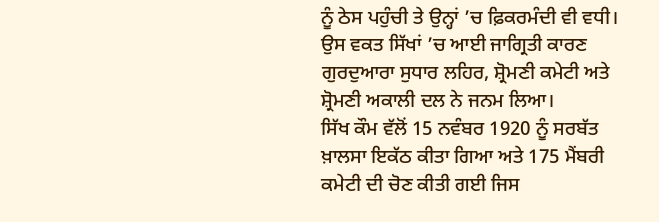ਨੂੰ ਠੇਸ ਪਹੁੰਚੀ ਤੇ ਉਨ੍ਹਾਂ ’ਚ ਫ਼ਿਕਰਮੰਦੀ ਵੀ ਵਧੀ। ਉਸ ਵਕਤ ਸਿੱਖਾਂ ’ਚ ਆਈ ਜਾਗ੍ਰਿਤੀ ਕਾਰਣ ਗੁਰਦੁਆਰਾ ਸੁਧਾਰ ਲਹਿਰ, ਸ਼੍ਰੋਮਣੀ ਕਮੇਟੀ ਅਤੇ ਸ਼੍ਰੋਮਣੀ ਅਕਾਲੀ ਦਲ ਨੇ ਜਨਮ ਲਿਆ।
ਸਿੱਖ ਕੌਮ ਵੱਲੋਂ 15 ਨਵੰਬਰ 1920 ਨੂੰ ਸਰਬੱਤ ਖ਼ਾਲਸਾ ਇਕੱਠ ਕੀਤਾ ਗਿਆ ਅਤੇ 175 ਮੈਂਬਰੀ ਕਮੇਟੀ ਦੀ ਚੋਣ ਕੀਤੀ ਗਈ ਜਿਸ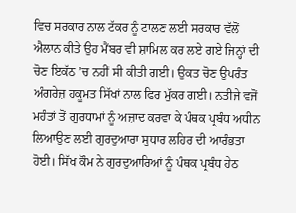ਵਿਚ ਸਰਕਾਰ ਨਾਲ ਟੱਕਰ ਨੂੰ ਟਾਲਣ ਲਈ ਸਰਕਾਰ ਵੱਲੋਂ ਐਲਾਨ ਕੀਤੇ ਉਹ ਮੈਂਬਰ ਵੀ ਸ਼ਾਮਿਲ ਕਰ ਲਏ ਗਏ ਜਿਨ੍ਹਾਂ ਦੀ ਚੋਣ ਇਕੱਠ ’ਚ ਨਹੀਂ ਸੀ ਕੀਤੀ ਗਈ। ਉਕਤ ਚੋਣ ਉਪਰੰਤ ਅੰਗਰੇਜ਼ ਹਕੂਮਤ ਸਿੱਖਾਂ ਨਾਲ ਫਿਰ ਮੁੱਕਰ ਗਈ। ਨਤੀਜੇ ਵਜੋਂ ਮਹੰਤਾਂ ਤੋਂ ਗੁਰਧਾਮਾਂ ਨੂੰ ਅਜ਼ਾਦ ਕਰਵਾ ਕੇ ਪੰਥਕ ਪ੍ਰਬੰਧ ਅਧੀਨ ਲਿਆਉਣ ਲਈ ਗੁਰਦੁਆਰਾ ਸੁਧਾਰ ਲਹਿਰ ਦੀ ਆਰੰਭਤਾ ਹੋਈ। ਸਿੱਖ ਕੌਮ ਨੇ ਗੁਰਦੁਆਰਿਆਂ ਨੂੰ ਪੰਥਕ ਪ੍ਰਬੰਧ ਹੇਠ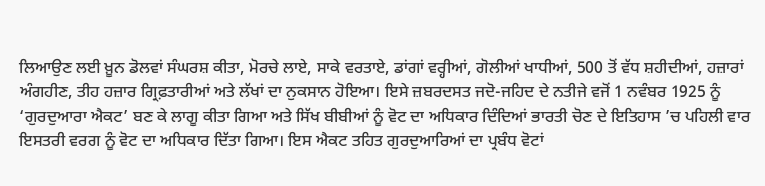ਲਿਆਉਣ ਲਈ ਖ਼ੂਨ ਡੋਲਵਾਂ ਸੰਘਰਸ਼ ਕੀਤਾ, ਮੋਰਚੇ ਲਾਏ, ਸਾਕੇ ਵਰਤਾਏ, ਡਾਂਗਾਂ ਵਰ੍ਹੀਆਂ, ਗੋਲੀਆਂ ਖਾਧੀਆਂ, 500 ਤੋਂ ਵੱਧ ਸ਼ਹੀਦੀਆਂ, ਹਜ਼ਾਰਾਂ ਅੰਗਹੀਣ, ਤੀਹ ਹਜ਼ਾਰ ਗ੍ਰਿਫ਼ਤਾਰੀਆਂ ਅਤੇ ਲੱਖਾਂ ਦਾ ਨੁਕਸਾਨ ਹੋਇਆ। ਇਸੇ ਜ਼ਬਰਦਸਤ ਜਦੋ-ਜਹਿਦ ਦੇ ਨਤੀਜੇ ਵਜੋਂ 1 ਨਵੰਬਰ 1925 ਨੂੰ ‘ਗੁਰਦੁਆਰਾ ਐਕਟ’ ਬਣ ਕੇ ਲਾਗੂ ਕੀਤਾ ਗਿਆ ਅਤੇ ਸਿੱਖ ਬੀਬੀਆਂ ਨੂੰ ਵੋਟ ਦਾ ਅਧਿਕਾਰ ਦਿੰਦਿਆਂ ਭਾਰਤੀ ਚੋਣ ਦੇ ਇਤਿਹਾਸ ’ਚ ਪਹਿਲੀ ਵਾਰ ਇਸਤਰੀ ਵਰਗ ਨੂੰ ਵੋਟ ਦਾ ਅਧਿਕਾਰ ਦਿੱਤਾ ਗਿਆ। ਇਸ ਐਕਟ ਤਹਿਤ ਗੁਰਦੁਆਰਿਆਂ ਦਾ ਪ੍ਰਬੰਧ ਵੋਟਾਂ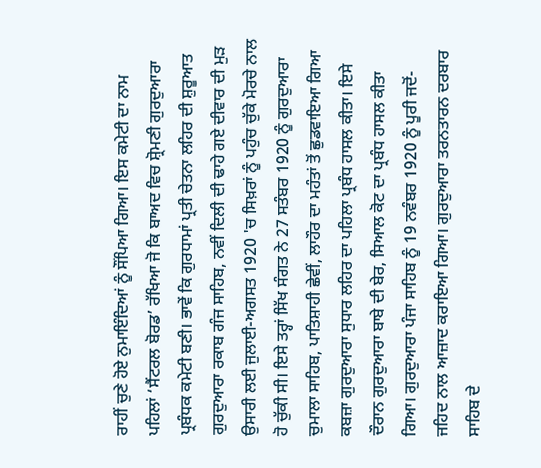ਰਾਹੀਂ ਚੁਣੇ ਹੋਏ ਨੁਮਾਇੰਦਿਆਂ ਨੂੰ ਸੌਂਪਿਆ ਗਿਆ। ਇਸ ਕਮੇਟੀ ਦਾ ਨਾਮ ਪਹਿਲਾਂ ‘ਸੈਂਟਰਲ ਬੋਰਡ’ ਰੱਖਿਆ ਜੋ ਕਿ ਬਾਅਦ ਵਿਚ ਸ਼੍ਰੋਮਣੀ ਗੁਰਦੁਆਰਾ ਪ੍ਰਬੰਧਕ ਕਮੇਟੀ ਬਣੀ। ਭਾਵੇਂ ਕਿ ਗੁਰਧਾਮਾਂ ਪ੍ਰਤੀ ਚੇਤਨਾ ਲਹਿਰ ਦੀ ਸ਼ੁਰੂਆਤ ਗੁਰਦੁਆਰਾ ਰਕਾਬ ਗੰਜ ਸਾਹਿਬ, ਨਵੀਂ ਦਿਲੀ ਦੀ ਢਾਹੇ ਗਏ ਦੀਵਾਰ ਦੀ ਮੁੜ ਉਸਾਰੀ ਲਈ ਜੁਲਾਈ-ਅਗਸਤ 1920 'ਚ ਸਿਖ਼ਰਾਂ ਨੂੰ ਪਹੁੰਚ ਚੁੱਕੇ ਮੋਰਚੇ ਨਾਲ ਹੋ ਚੁੱਕੀ ਸੀ। ਇਸੇ ਤਰ੍ਹਾਂ ਸਿੱਖ ਸੰਗਤ ਨੇ 27 ਸਤੰਬਰ 1920 ਨੂੰ ਗੁਰਦੁਆਰਾ ਚੁਮਾਲਾ ਸਾਹਿਬ, ਪਾਤਿਸ਼ਾਹੀ ਛੇਵੀਂ, ਲਾਹੌਰ ਦਾ ਮਹੰਤਾਂ ਤੋਂ ਛੁਡਵਾਇਆ ਗਿਆ ਕਬਜ਼ਾ ਗੁਰਦੁਆਰਾ ਸੁਧਾਰ ਲਹਿਰ ਦਾ ਪਹਿਲਾ ਪ੍ਰਬੰਧ ਹਾਸਲ ਕੀਤਾ। ਇਸੇ ਦੌਰਾਨ ਗੁਰਦੁਆਰਾ ਬਾਬੇ ਦੀ ਬੇਰ, ਸਿਆਲ ਕੋਟ ਦਾ ਪ੍ਰਬੰਧ ਹਾਸਲ ਕੀਤਾ ਗਿਆ। ਗੁਰਦੁਆਰਾ ਪੰਜਾ ਸਾਹਿਬ ਨੂੰ 19 ਨਵੰਬਰ 1920 ਨੂੰ ਪੂਰੀ ਜਦੋਂ-ਜਹਿਦ ਨਾਲ ਆਜ਼ਾਦ ਕਰਾਇਆ ਗਿਆ। ਗੁਰਦੁਆਰਾ ਤਰਨਤਾਰਨ ਦਰਬਾਰ ਸਾਹਿਬ ਦੇ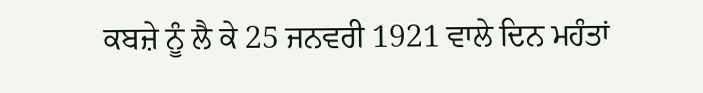ਕਬਜ਼ੇ ਨੂੰ ਲੈ ਕੇ 25 ਜਨਵਰੀ 1921 ਵਾਲੇ ਦਿਨ ਮਹੰਤਾਂ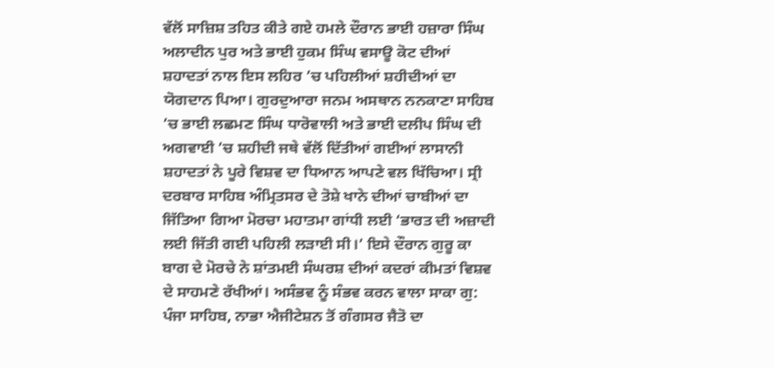ਵੱਲੋਂ ਸਾਜ਼ਿਸ਼ ਤਹਿਤ ਕੀਤੇ ਗਏ ਹਮਲੇ ਦੌਰਾਨ ਭਾਈ ਹਜ਼ਾਰਾ ਸਿੰਘ ਅਲਾਦੀਨ ਪੁਰ ਅਤੇ ਭਾਈ ਹੁਕਮ ਸਿੰਘ ਵਸਾਊ ਕੋਟ ਦੀਆਂ ਸ਼ਹਾਦਤਾਂ ਨਾਲ ਇਸ ਲਹਿਰ ’ਚ ਪਹਿਲੀਆਂ ਸ਼ਹੀਦੀਆਂ ਦਾ ਯੋਗਦਾਨ ਪਿਆ। ਗੁਰਦੁਆਰਾ ਜਨਮ ਅਸਥਾਨ ਨਨਕਾਣਾ ਸਾਹਿਬ ’ਚ ਭਾਈ ਲਛਮਣ ਸਿੰਘ ਧਾਰੋਵਾਲੀ ਅਤੇ ਭਾਈ ਦਲੀਪ ਸਿੰਘ ਦੀ ਅਗਵਾਈ ’ਚ ਸ਼ਹੀਦੀ ਜਥੇ ਵੱਲੋਂ ਦਿੱਤੀਆਂ ਗਈਆਂ ਲਾਸਾਨੀ ਸ਼ਹਾਦਤਾਂ ਨੇ ਪੂਰੇ ਵਿਸ਼ਵ ਦਾ ਧਿਆਨ ਆਪਣੇ ਵਲ ਖਿੱਚਿਆ। ਸ੍ਰੀ ਦਰਬਾਰ ਸਾਹਿਬ ਅੰਮ੍ਰਿਤਸਰ ਦੇ ਤੋਸ਼ੇ ਖਾਨੇ ਦੀਆਂ ਚਾਬੀਆਂ ਦਾ ਜਿੱਤਿਆ ਗਿਆ ਮੋਰਚਾ ਮਹਾਤਮਾ ਗਾਂਧੀ ਲਈ ‘ਭਾਰਤ ਦੀ ਅਜ਼ਾਦੀ ਲਈ ਜਿੱਤੀ ਗਈ ਪਹਿਲੀ ਲੜਾਈ ਸੀ।’ ਇਸੇ ਦੌਰਾਨ ਗੁਰੂ ਕਾ ਬਾਗ ਦੇ ਮੋਰਚੇ ਨੇ ਸ਼ਾਂਤਮਈ ਸੰਘਰਸ਼ ਦੀਆਂ ਕਦਰਾਂ ਕੀਮਤਾਂ ਵਿਸ਼ਵ ਦੇ ਸਾਹਮਣੇ ਰੱਖੀਆਂ। ਅਸੰਭਵ ਨੂੰ ਸੰਭਵ ਕਰਨ ਵਾਲਾ ਸਾਕਾ ਗੁ: ਪੰਜਾ ਸਾਹਿਬ, ਨਾਭਾ ਐਜੀਟੇਸ਼ਨ ਤੋਂ ਗੰਗਸਰ ਜੈਤੋ ਦਾ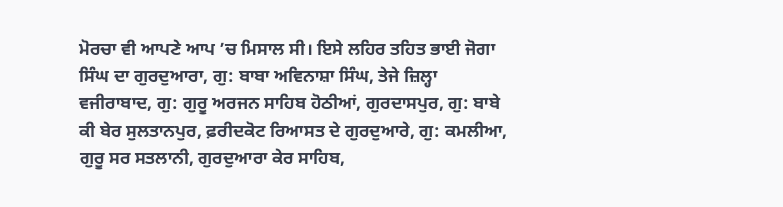ਮੋਰਚਾ ਵੀ ਆਪਣੇ ਆਪ ’ਚ ਮਿਸਾਲ ਸੀ। ਇਸੇ ਲਹਿਰ ਤਹਿਤ ਭਾਈ ਜੋਗਾ ਸਿੰਘ ਦਾ ਗੁਰਦੁਆਰਾ, ਗੁ: ਬਾਬਾ ਅਵਿਨਾਸ਼ਾ ਸਿੰਘ, ਤੇਜੇ ਜ਼ਿਲ੍ਹਾ ਵਜੀਰਾਬਾਦ, ਗੁ: ਗੁਰੂ ਅਰਜਨ ਸਾਹਿਬ ਹੋਠੀਆਂ, ਗੁਰਦਾਸਪੁਰ, ਗੁ: ਬਾਬੇ ਕੀ ਬੇਰ ਸੁਲਤਾਨਪੁਰ, ਫ਼ਰੀਦਕੋਟ ਰਿਆਸਤ ਦੇ ਗੁਰਦੁਆਰੇ, ਗੁ: ਕਮਲੀਆ, ਗੁਰੂ ਸਰ ਸਤਲਾਨੀ, ਗੁਰਦੁਆਰਾ ਕੇਰ ਸਾਹਿਬ,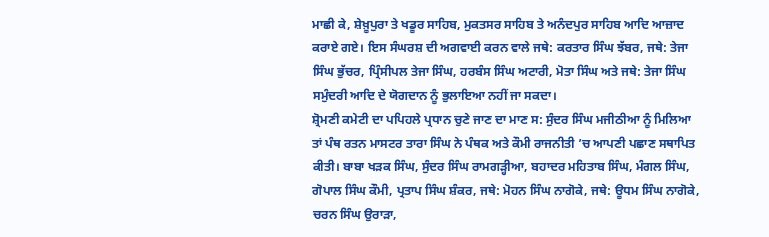ਮਾਛੀ ਕੇ, ਸ਼ੇਖ਼ੂਪੁਰਾ ਤੇ ਖਡੂਰ ਸਾਹਿਬ, ਮੁਕਤਸਰ ਸਾਹਿਬ ਤੇ ਅਨੰਦਪੁਰ ਸਾਹਿਬ ਆਦਿ ਆਜ਼ਾਦ ਕਰਾਏ ਗਏ। ਇਸ ਸੰਘਰਸ਼ ਦੀ ਅਗਵਾਈ ਕਰਨ ਵਾਲੇ ਜਥੇ: ਕਰਤਾਰ ਸਿੰਘ ਝੱਬਰ, ਜਥੇ: ਤੇਜਾ ਸਿੰਘ ਭੁੱਚਰ, ਪ੍ਰਿੰਸੀਪਲ ਤੇਜਾ ਸਿੰਘ, ਹਰਬੰਸ ਸਿੰਘ ਅਟਾਰੀ, ਮੋਤਾ ਸਿੰਘ ਅਤੇ ਜਥੇ: ਤੇਜਾ ਸਿੰਘ ਸਮੁੰਦਰੀ ਆਦਿ ਦੇ ਯੋਗਦਾਨ ਨੂੰ ਭੁਲਾਇਆ ਨਹੀਂ ਜਾ ਸਕਦਾ।
ਸ਼੍ਰੋਮਣੀ ਕਮੇਟੀ ਦਾ ਪਪਿਹਲੇ ਪ੍ਰਧਾਨ ਚੁਣੇ ਜਾਣ ਦਾ ਮਾਣ ਸ: ਸੁੰਦਰ ਸਿੰਘ ਮਜੀਠੀਆ ਨੂੰ ਮਿਲਿਆ ਤਾਂ ਪੰਥ ਰਤਨ ਮਾਸਟਰ ਤਾਰਾ ਸਿੰਘ ਨੇ ਪੰਥਕ ਅਤੇ ਕੌਮੀ ਰਾਜਨੀਤੀ ’ਚ ਆਪਣੀ ਪਛਾਣ ਸਥਾਪਿਤ ਕੀਤੀ। ਬਾਬਾ ਖੜਕ ਸਿੰਘ, ਸੁੰਦਰ ਸਿੰਘ ਰਾਮਗੜ੍ਹੀਆ, ਬਹਾਦਰ ਮਹਿਤਾਬ ਸਿੰਘ, ਮੰਗਲ ਸਿੰਘ, ਗੋਪਾਲ ਸਿੰਘ ਕੌਮੀ, ਪ੍ਰਤਾਪ ਸਿੰਘ ਸ਼ੰਕਰ, ਜਥੇ: ਮੋਹਨ ਸਿੰਘ ਨਾਗੋਕੇ, ਜਥੇ: ਊਧਮ ਸਿੰਘ ਨਾਗੋਕੇ, ਚਰਨ ਸਿੰਘ ਉਰਾੜਾ,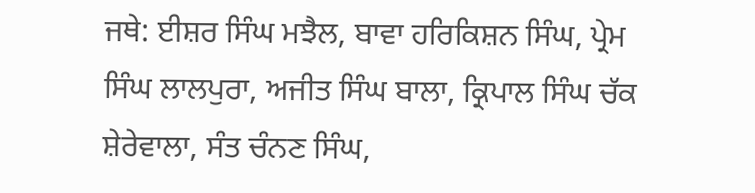ਜਥੇ: ਈਸ਼ਰ ਸਿੰਘ ਮਝੈਲ, ਬਾਵਾ ਹਰਿਕਿਸ਼ਨ ਸਿੰਘ, ਪ੍ਰੇਮ ਸਿੰਘ ਲਾਲਪੁਰਾ, ਅਜੀਤ ਸਿੰਘ ਬਾਲਾ, ਕ੍ਰਿਪਾਲ ਸਿੰਘ ਚੱਕ ਸ਼ੇਰੇਵਾਲਾ, ਸੰਤ ਚੰਨਣ ਸਿੰਘ,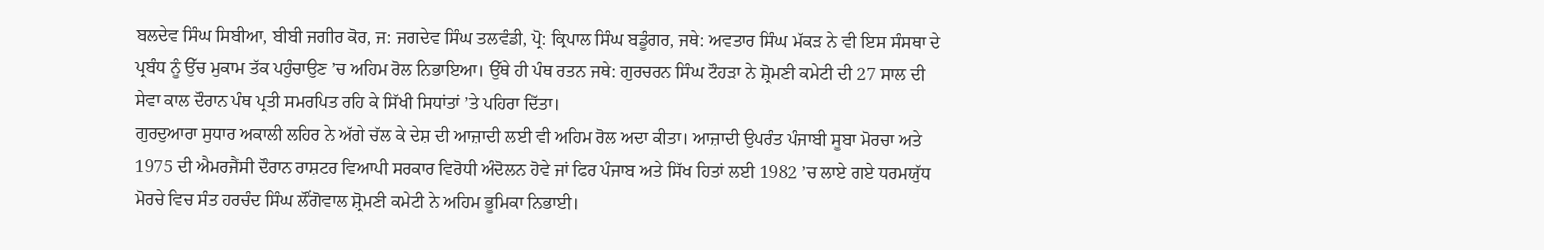ਬਲਦੇਵ ਸਿੰਘ ਸਿਬੀਆ, ਬੀਬੀ ਜਗੀਰ ਕੋਰ, ਜ: ਜਗਦੇਵ ਸਿੰਘ ਤਲਵੰਡੀ, ਪ੍ਰੋ: ਕ੍ਰਿਪਾਲ ਸਿੰਘ ਬਡੂੰਗਰ, ਜਥੇ: ਅਵਤਾਰ ਸਿੰਘ ਮੱਕੜ ਨੇ ਵੀ ਇਸ ਸੰਸਥਾ ਦੇ ਪ੍ਰਬੰਧ ਨੂੰ ਉੱਚ ਮੁਕਾਮ ਤੱਕ ਪਹੁੰਚਾਉਣ ’ਚ ਅਹਿਮ ਰੋਲ ਨਿਭਾਇਆ। ਉੱਥੇ ਹੀ ਪੰਥ ਰਤਨ ਜਥੇ: ਗੁਰਚਰਨ ਸਿੰਘ ਟੌਹੜਾ ਨੇ ਸ਼੍ਰੋਮਣੀ ਕਮੇਟੀ ਦੀ 27 ਸਾਲ ਦੀ ਸੇਵਾ ਕਾਲ ਦੌਰਾਨ ਪੰਥ ਪ੍ਰਤੀ ਸਮਰਪਿਤ ਰਹਿ ਕੇ ਸਿੱਖੀ ਸਿਧਾਂਤਾਂ ’ਤੇ ਪਹਿਰਾ ਦਿੱਤਾ।
ਗੁਰਦੁਆਰਾ ਸੁਧਾਰ ਅਕਾਲੀ ਲਹਿਰ ਨੇ ਅੱਗੇ ਚੱਲ ਕੇ ਦੇਸ਼ ਦੀ ਆਜ਼ਾਦੀ ਲਈ ਵੀ ਅਹਿਮ ਰੋਲ ਅਦਾ ਕੀਤਾ। ਆਜ਼ਾਦੀ ਉਪਰੰਤ ਪੰਜਾਬੀ ਸੂਬਾ ਮੋਰਚਾ ਅਤੇ 1975 ਦੀ ਐਮਰਜੈਂਸੀ ਦੌਰਾਨ ਰਾਸ਼ਟਰ ਵਿਆਪੀ ਸਰਕਾਰ ਵਿਰੋਧੀ ਅੰਦੋਲਨ ਹੋਵੇ ਜਾਂ ਫਿਰ ਪੰਜਾਬ ਅਤੇ ਸਿੱਖ ਹਿਤਾਂ ਲਈ 1982 ’ਚ ਲਾਏ ਗਏ ਧਰਮਯੁੱਧ ਮੋਰਚੇ ਵਿਚ ਸੰਤ ਹਰਚੰਦ ਸਿੰਘ ਲੌਂਗੋਵਾਲ ਸ਼੍ਰੋਮਣੀ ਕਮੇਟੀ ਨੇ ਅਹਿਮ ਭੂਮਿਕਾ ਨਿਭਾਈ।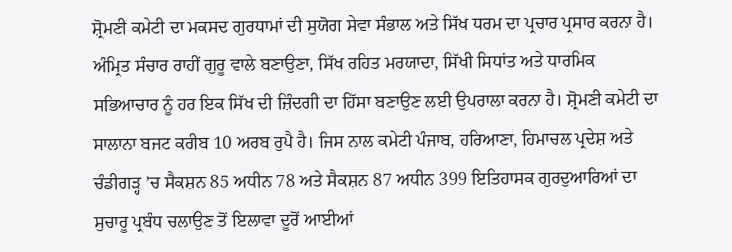ਸ਼੍ਰੋਮਣੀ ਕਮੇਟੀ ਦਾ ਮਕਸਦ ਗੁਰਧਾਮਾਂ ਦੀ ਸੁਯੋਗ ਸੇਵਾ ਸੰਭਾਲ ਅਤੇ ਸਿੱਖ ਧਰਮ ਦਾ ਪ੍ਰਚਾਰ ਪ੍ਰਸਾਰ ਕਰਨਾ ਹੈ। ਅੰਮ੍ਰਿਤ ਸੰਚਾਰ ਰਾਹੀਂ ਗੁਰੂ ਵਾਲੇ ਬਣਾਉਣਾ, ਸਿੱਖ ਰਹਿਤ ਮਰਯਾਦਾ, ਸਿੱਖੀ ਸਿਧਾਂਤ ਅਤੇ ਧਾਰਮਿਕ ਸਭਿਆਚਾਰ ਨੂੰ ਹਰ ਇਕ ਸਿੱਖ ਦੀ ਜ਼ਿੰਦਗੀ ਦਾ ਹਿੱਸਾ ਬਣਾਉਣ ਲਈ ਉਪਰਾਲਾ ਕਰਨਾ ਹੈ। ਸ਼੍ਰੋਮਣੀ ਕਮੇਟੀ ਦਾ ਸਾਲਾਨਾ ਬਜਟ ਕਰੀਬ 10 ਅਰਬ ਰੁਪੈ ਹੈ। ਜਿਸ ਨਾਲ ਕਮੇਟੀ ਪੰਜਾਬ, ਹਰਿਆਣਾ, ਹਿਮਾਚਲ ਪ੍ਰਦੇਸ਼ ਅਤੇ ਚੰਡੀਗੜ੍ਹ ’ਚ ਸੈਕਸ਼ਨ 85 ਅਧੀਨ 78 ਅਤੇ ਸੈਕਸ਼ਨ 87 ਅਧੀਨ 399 ਇਤਿਹਾਸਕ ਗੁਰਦੁਆਰਿਆਂ ਦਾ ਸੁਚਾਰੂ ਪ੍ਰਬੰਧ ਚਲਾਉਣ ਤੋਂ ਇਲਾਵਾ ਦੂਰੋਂ ਆਈਆਂ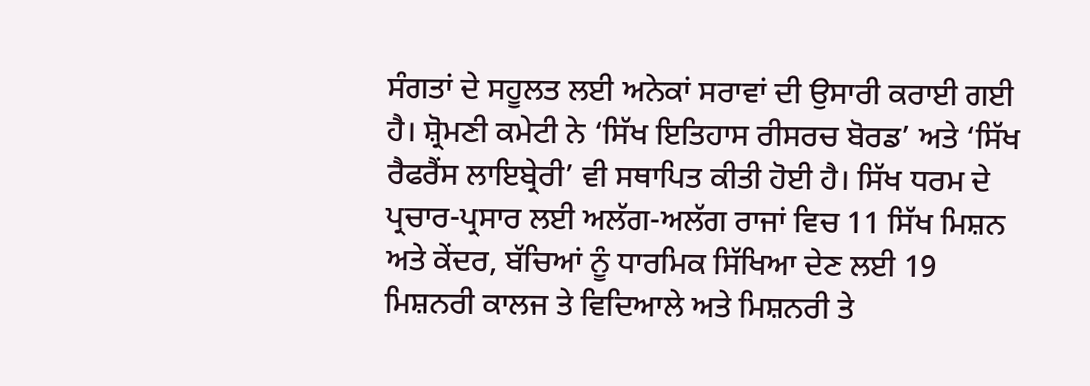ਸੰਗਤਾਂ ਦੇ ਸਹੂਲਤ ਲਈ ਅਨੇਕਾਂ ਸਰਾਵਾਂ ਦੀ ਉਸਾਰੀ ਕਰਾਈ ਗਈ ਹੈ। ਸ਼੍ਰੋਮਣੀ ਕਮੇਟੀ ਨੇ ‘ਸਿੱਖ ਇਤਿਹਾਸ ਰੀਸਰਚ ਬੋਰਡ’ ਅਤੇ ‘ਸਿੱਖ ਰੈਫਰੈਂਸ ਲਾਇਬ੍ਰੇਰੀ’ ਵੀ ਸਥਾਪਿਤ ਕੀਤੀ ਹੋਈ ਹੈ। ਸਿੱਖ ਧਰਮ ਦੇ ਪ੍ਰਚਾਰ-ਪ੍ਰਸਾਰ ਲਈ ਅਲੱਗ-ਅਲੱਗ ਰਾਜਾਂ ਵਿਚ 11 ਸਿੱਖ ਮਿਸ਼ਨ ਅਤੇ ਕੇਂਦਰ, ਬੱਚਿਆਂ ਨੂੰ ਧਾਰਮਿਕ ਸਿੱਖਿਆ ਦੇਣ ਲਈ 19 ਮਿਸ਼ਨਰੀ ਕਾਲਜ ਤੇ ਵਿਦਿਆਲੇ ਅਤੇ ਮਿਸ਼ਨਰੀ ਤੇ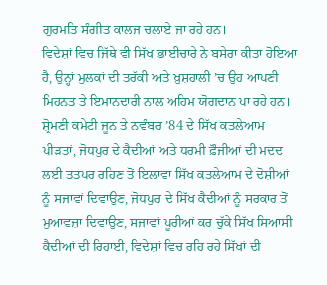ਗੁਰਮਤਿ ਸੰਗੀਤ ਕਾਲਜ ਚਲਾਏ ਜਾ ਰਹੇ ਹਨ।
ਵਿਦੇਸ਼ਾਂ ਵਿਚ ਜਿੱਥੇ ਵੀ ਸਿੱਖ ਭਾਈਚਾਰੇ ਨੇ ਬਸੇਰਾ ਕੀਤਾ ਹੋਇਆ ਹੈ, ਉਨ੍ਹਾਂ ਮੁਲਕਾਂ ਦੀ ਤਰੱਕੀ ਅਤੇ ਖ਼ੁਸ਼ਹਾਲੀ ’ਚ ਉਹ ਆਪਣੀ ਮਿਹਨਤ ਤੇ ਇਮਾਨਦਾਰੀ ਨਾਲ ਅਹਿਮ ਯੋਗਦਾਨ ਪਾ ਰਹੇ ਹਨ।
ਸ਼੍ਰੋਮਣੀ ਕਮੇਟੀ ਜੂਨ ਤੇ ਨਵੰਬਰ ’84 ਦੇ ਸਿੱਖ ਕਤਲੇਆਮ ਪੀੜਤਾਂ, ਜੋਧਪੁਰ ਦੇ ਕੈਦੀਆਂ ਅਤੇ ਧਰਮੀ ਫ਼ੌਜੀਆਂ ਦੀ ਮਦਦ ਲਈ ਤਤਪਰ ਰਹਿਣ ਤੋਂ ਇਲਾਵਾ ਸਿੱਖ ਕਤਲੇਆਮ ਦੇ ਦੋਸ਼ੀਆਂ ਨੂੰ ਸਜਾਵਾਂ ਦਿਵਾਉਣ, ਜੋਧਪੁਰ ਦੇ ਸਿੱਖ ਕੈਦੀਆਂ ਨੂੰ ਸਰਕਾਰ ਤੋਂ ਮੁਆਵਜ਼ਾ ਦਿਵਾਉਣ, ਸਜਾਵਾਂ ਪੂਰੀਆਂ ਕਰ ਚੁੱਕੇ ਸਿੱਖ ਸਿਆਸੀ ਕੈਦੀਆਂ ਦੀ ਰਿਹਾਈ, ਵਿਦੇਸ਼ਾਂ ਵਿਚ ਰਹਿ ਰਹੇ ਸਿੱਖਾਂ ਦੀ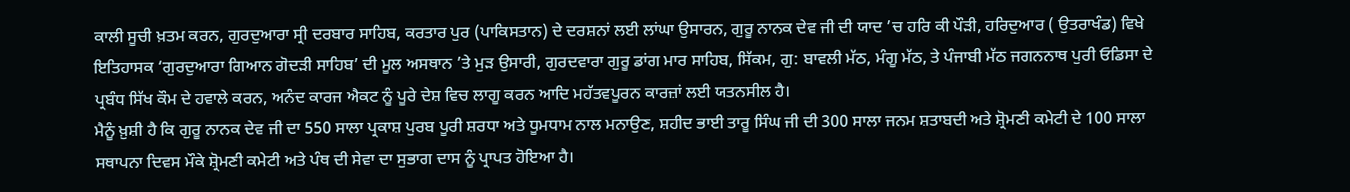ਕਾਲੀ ਸੂਚੀ ਖ਼ਤਮ ਕਰਨ, ਗੁਰਦੁਆਰਾ ਸ੍ਰੀ ਦਰਬਾਰ ਸਾਹਿਬ, ਕਰਤਾਰ ਪੁਰ (ਪਾਕਿਸਤਾਨ) ਦੇ ਦਰਸ਼ਨਾਂ ਲਈ ਲਾਂਘਾ ਉਸਾਰਨ, ਗੁਰੂ ਨਾਨਕ ਦੇਵ ਜੀ ਦੀ ਯਾਦ ’ਚ ਹਰਿ ਕੀ ਪੌੜੀ, ਹਰਿਦੁਆਰ ( ਉਤਰਾਖੰਡ) ਵਿਖੇ ਇਤਿਹਾਸਕ ‘ਗੁਰਦੁਆਰਾ ਗਿਆਨ ਗੋਦੜੀ ਸਾਹਿਬ’ ਦੀ ਮੂਲ ਅਸਥਾਨ ’ਤੇ ਮੁੜ ਉਸਾਰੀ, ਗੁਰਦਵਾਰਾ ਗੁਰੂ ਡਾਂਗ ਮਾਰ ਸਾਹਿਬ, ਸਿੱਕਮ, ਗੁ: ਬਾਵਲੀ ਮੱਠ, ਮੰਗੂ ਮੱਠ, ਤੇ ਪੰਜਾਬੀ ਮੱਠ ਜਗਨਨਾਥ ਪੁਰੀ ਓਡਿਸਾ ਦੇ ਪ੍ਰਬੰਧ ਸਿੱਖ ਕੌਮ ਦੇ ਹਵਾਲੇ ਕਰਨ, ਅਨੰਦ ਕਾਰਜ ਐਕਟ ਨੂੰ ਪੂਰੇ ਦੇਸ਼ ਵਿਚ ਲਾਗੂ ਕਰਨ ਆਦਿ ਮਹੱਤਵਪੂਰਨ ਕਾਰਜ਼ਾਂ ਲਈ ਯਤਨਸੀਲ ਹੈ।
ਮੈਨੂੰ ਖ਼ੁਸ਼ੀ ਹੈ ਕਿ ਗੁਰੂ ਨਾਨਕ ਦੇਵ ਜੀ ਦਾ 550 ਸਾਲਾ ਪ੍ਰਕਾਸ਼ ਪੁਰਬ ਪੂਰੀ ਸ਼ਰਧਾ ਅਤੇ ਧੂਮਧਾਮ ਨਾਲ ਮਨਾਉਣ, ਸ਼ਹੀਦ ਭਾਈ ਤਾਰੂ ਸਿੰਘ ਜੀ ਦੀ 300 ਸਾਲਾ ਜਨਮ ਸ਼ਤਾਬਦੀ ਅਤੇ ਸ਼੍ਰੋਮਣੀ ਕਮੇਟੀ ਦੇ 100 ਸਾਲਾ ਸਥਾਪਨਾ ਦਿਵਸ ਮੌਕੇ ਸ਼੍ਰੋਮਣੀ ਕਮੇਟੀ ਅਤੇ ਪੰਥ ਦੀ ਸੇਵਾ ਦਾ ਸੁਭਾਗ ਦਾਸ ਨੂੰ ਪ੍ਰਾਪਤ ਹੋਇਆ ਹੈ।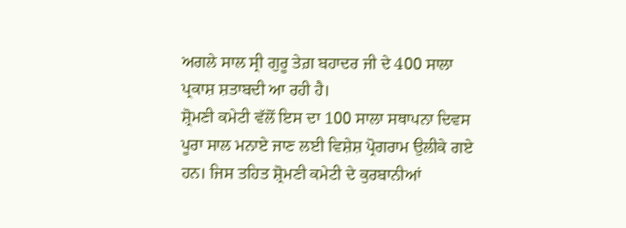ਅਗਲੇ ਸਾਲ ਸ੍ਰੀ ਗੁਰੂ ਤੇਗ਼ ਬਹਾਦਰ ਜੀ ਦੇ 400 ਸਾਲਾ ਪ੍ਰਕਾਸ਼ ਸ਼ਤਾਬਦੀ ਆ ਰਹੀ ਹੈ।
ਸ਼੍ਰੋਮਣੀ ਕਮੇਟੀ ਵੱਲੋਂ ਇਸ ਦਾ 100 ਸਾਲਾ ਸਥਾਪਨਾ ਦਿਵਸ ਪੂਰਾ ਸਾਲ ਮਨਾਏ ਜਾਣ ਲਈ ਵਿਸ਼ੇਸ਼ ਪ੍ਰੋਗਰਾਮ ਉਲੀਕੇ ਗਏ ਹਨ। ਜਿਸ ਤਹਿਤ ਸ਼੍ਰੋਮਣੀ ਕਮੇਟੀ ਦੇ ਕੁਰਬਾਨੀਆਂ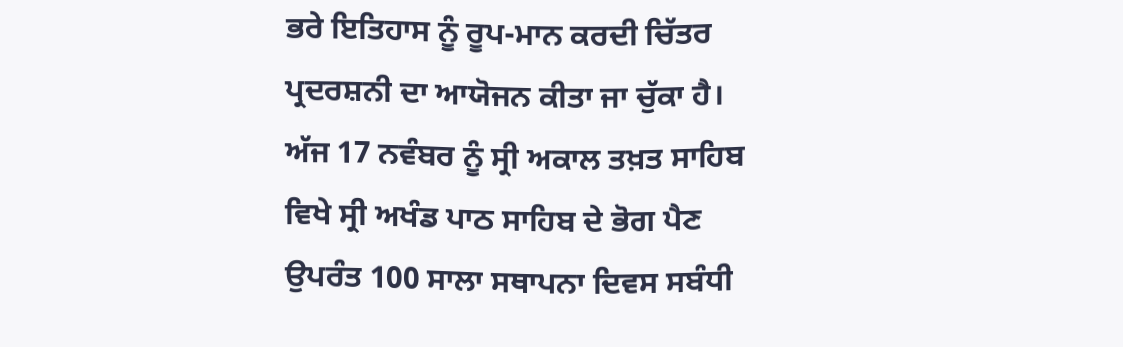ਭਰੇ ਇਤਿਹਾਸ ਨੂੰ ਰੂਪ-ਮਾਨ ਕਰਦੀ ਚਿੱਤਰ ਪ੍ਰਦਰਸ਼ਨੀ ਦਾ ਆਯੋਜਨ ਕੀਤਾ ਜਾ ਚੁੱਕਾ ਹੈ। ਅੱਜ 17 ਨਵੰਬਰ ਨੂੰ ਸ੍ਰੀ ਅਕਾਲ ਤਖ਼ਤ ਸਾਹਿਬ ਵਿਖੇ ਸ੍ਰੀ ਅਖੰਡ ਪਾਠ ਸਾਹਿਬ ਦੇ ਭੋਗ ਪੈਣ ਉਪਰੰਤ 100 ਸਾਲਾ ਸਥਾਪਨਾ ਦਿਵਸ ਸਬੰਧੀ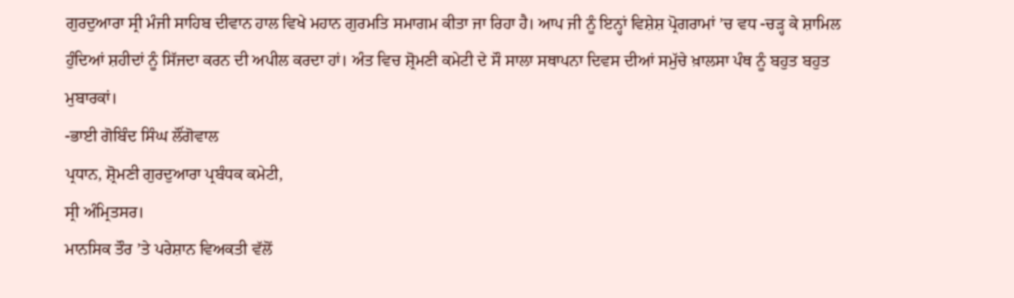ਗੁਰਦੁਆਰਾ ਸ੍ਰੀ ਮੰਜੀ ਸਾਹਿਬ ਦੀਵਾਨ ਹਾਲ ਵਿਖੇ ਮਹਾਨ ਗੁਰਮਤਿ ਸਮਾਗਮ ਕੀਤਾ ਜਾ ਰਿਹਾ ਹੈ। ਆਪ ਜੀ ਨੂੰ ਇਨ੍ਹਾਂ ਵਿਸ਼ੇਸ਼ ਪ੍ਰੋਗਰਾਮਾਂ ’ਚ ਵਧ -ਚੜ੍ਹ ਕੇ ਸ਼ਾਮਿਲ ਹੁੰਦਿਆਂ ਸ਼ਹੀਦਾਂ ਨੂੰ ਸਿੱਜਦਾ ਕਰਨ ਦੀ ਅਪੀਲ ਕਰਦਾ ਹਾਂ। ਅੰਤ ਵਿਚ ਸ਼੍ਰੋਮਣੀ ਕਮੇਟੀ ਦੇ ਸੌ ਸਾਲਾ ਸਥਾਪਨਾ ਦਿਵਸ ਦੀਆਂ ਸਮੁੱਚੇ ਖ਼ਾਲਸਾ ਪੰਥ ਨੂੰ ਬਹੁਤ ਬਹੁਤ ਮੁਬਾਰਕਾਂ।
-ਭਾਈ ਗੋਬਿੰਦ ਸਿੰਘ ਲੌਂਗੋਵਾਲ
ਪ੍ਰਧਾਨ, ਸ਼੍ਰੋਮਣੀ ਗੁਰਦੁਆਰਾ ਪ੍ਰਬੰਧਕ ਕਮੇਟੀ,
ਸ੍ਰੀ ਅੰਮ੍ਰਿਤਸਰ।
ਮਾਨਸਿਕ ਤੌਰ ’ਤੇ ਪਰੇਸ਼ਾਨ ਵਿਅਕਤੀ ਵੱਲੋਂ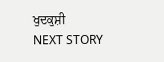ਖੁਦਕੁਸ਼ੀ
NEXT STORY